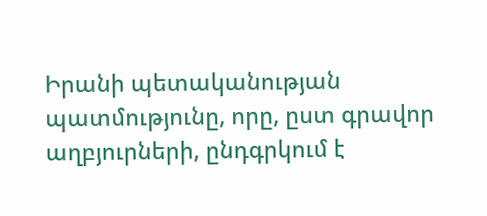Իրանի պետականության պատմությունը, որը, ըստ գրավոր աղբյուրների, ընդգրկում է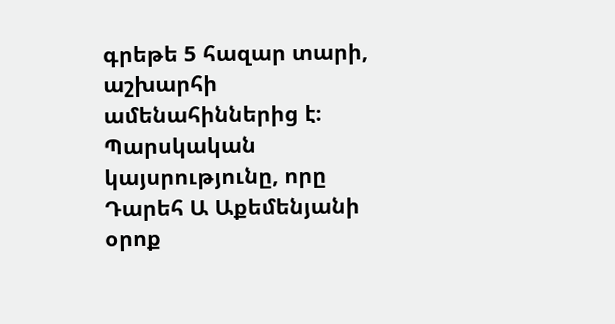գրեթե 5 հազար տարի, աշխարհի ամենահիններից է։ Պարսկական կայսրությունը, որը Դարեհ Ա Աքեմենյանի օրոք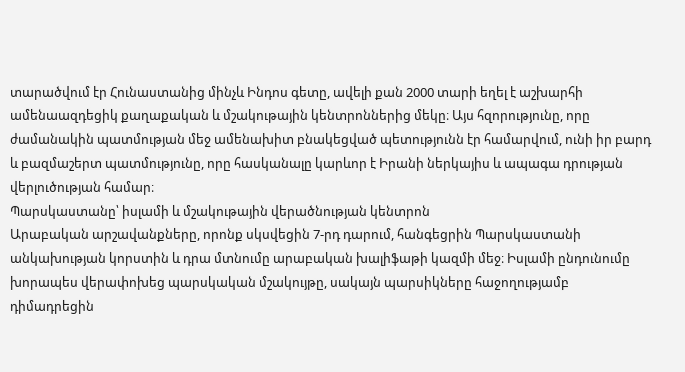տարածվում էր Հունաստանից մինչև Ինդոս գետը, ավելի քան 2000 տարի եղել է աշխարհի ամենաազդեցիկ քաղաքական և մշակութային կենտրոններից մեկը։ Այս հզորությունը, որը ժամանակին պատմության մեջ ամենախիտ բնակեցված պետությունն էր համարվում, ունի իր բարդ և բազմաշերտ պատմությունը, որը հասկանալը կարևոր է Իրանի ներկայիս և ապագա դրության վերլուծության համար։
Պարսկաստանը՝ իսլամի և մշակութային վերածնության կենտրոն
Արաբական արշավանքները, որոնք սկսվեցին 7-րդ դարում, հանգեցրին Պարսկաստանի անկախության կորստին և դրա մտնումը արաբական խալիֆաթի կազմի մեջ։ Իսլամի ընդունումը խորապես վերափոխեց պարսկական մշակույթը, սակայն պարսիկները հաջողությամբ դիմադրեցին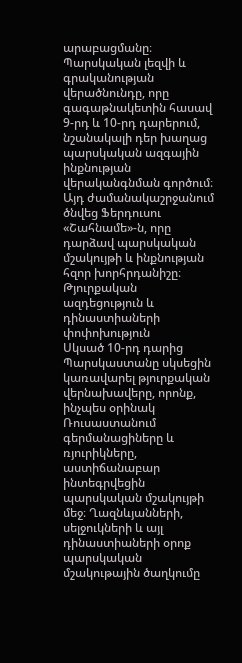արաբացմանը։ Պարսկական լեզվի և գրականության վերածնունդը, որը գագաթնակետին հասավ 9-րդ և 10-րդ դարերում, նշանակալի դեր խաղաց պարսկական ազգային ինքնության վերականգնման գործում։ Այդ ժամանակաշրջանում ծնվեց Ֆերդուսու «Շահնամե»-ն, որը դարձավ պարսկական մշակույթի և ինքնության հզոր խորհրդանիշը։
Թյուրքական ազդեցություն և դինաստիաների փոփոխություն
Սկսած 10-րդ դարից Պարսկաստանը սկսեցին կառավարել թյուրքական վերնախավերը, որոնք, ինչպես օրինակ Ռուսաստանում գերմանացիները և ռյուրիկները, աստիճանաբար ինտեգրվեցին պարսկական մշակույթի մեջ։ Ղազնևյանների, սելջուկների և այլ դինաստիաների օրոք պարսկական մշակութային ծաղկումը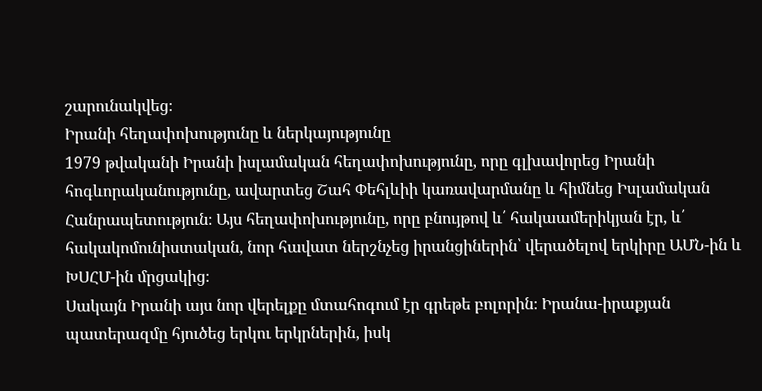շարունակվեց։
Իրանի հեղափոխությունը և ներկայությունը
1979 թվականի Իրանի իսլամական հեղափոխությունը, որը գլխավորեց Իրանի հոգևորականությունը, ավարտեց Շահ Փեհլևիի կառավարմանը և հիմնեց Իսլամական Հանրապետություն։ Այս հեղափոխությունը, որը բնույթով և՛ հակաամերիկյան էր, և՛ հակակոմունիստական, նոր հավատ ներշնչեց իրանցիներին՝ վերածելով երկիրը ԱՄՆ-ին և ԽՍՀՄ-ին մրցակից։
Սակայն Իրանի այս նոր վերելքը մտահոգում էր գրեթե բոլորին։ Իրանա-իրաքյան պատերազմը հյուծեց երկու երկրներին, իսկ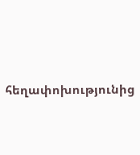հեղափոխությունից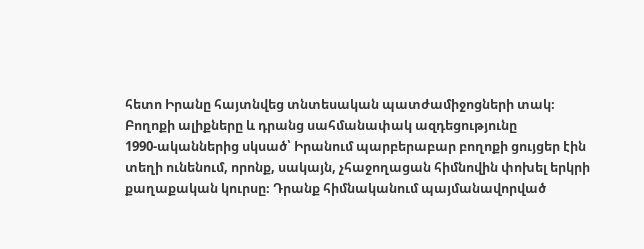հետո Իրանը հայտնվեց տնտեսական պատժամիջոցների տակ։
Բողոքի ալիքները և դրանց սահմանափակ ազդեցությունը
1990-ականներից սկսած՝ Իրանում պարբերաբար բողոքի ցույցեր էին տեղի ունենում, որոնք, սակայն, չհաջողացան հիմնովին փոխել երկրի քաղաքական կուրսը։ Դրանք հիմնականում պայմանավորված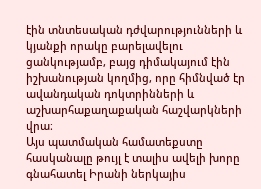էին տնտեսական դժվարությունների և կյանքի որակը բարելավելու ցանկությամբ, բայց դիմակայում էին իշխանության կողմից, որը հիմնված էր ավանդական դոկտրինների և աշխարհաքաղաքական հաշվարկների վրա։
Այս պատմական համատեքստը հասկանալը թույլ է տալիս ավելի խորը գնահատել Իրանի ներկայիս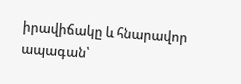իրավիճակը և հնարավոր ապագան՝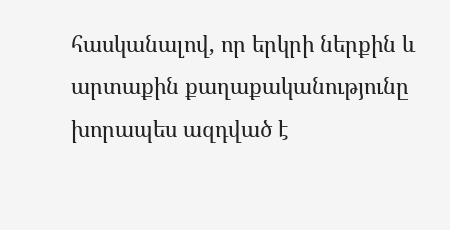հասկանալով, որ երկրի ներքին և արտաքին քաղաքականությունը խորապես ազդված է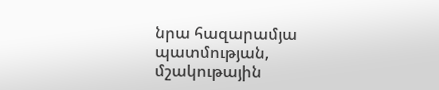նրա հազարամյա պատմության, մշակութային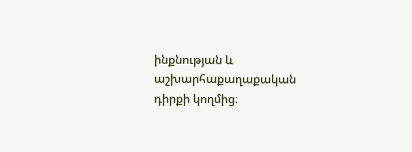ինքնության և աշխարհաքաղաքական դիրքի կողմից։